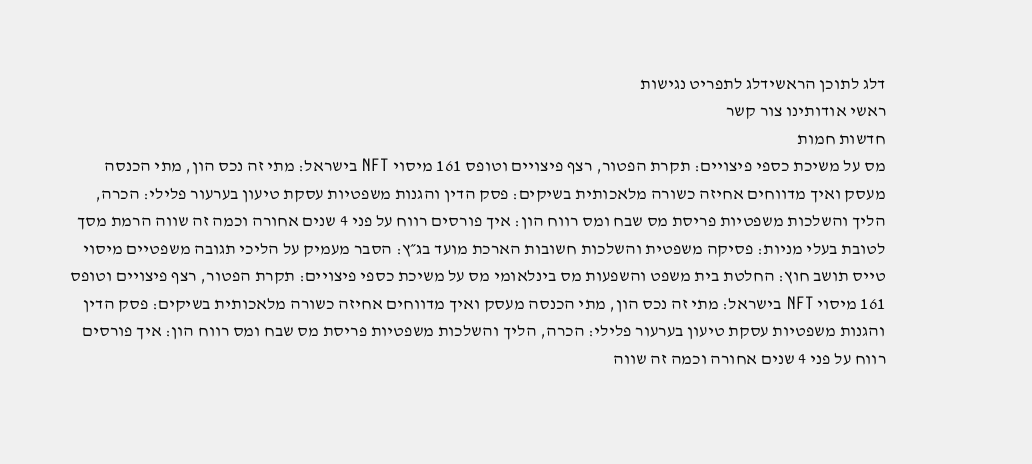דלג לתוכן הראשידלג לתפריט נגישות
ראשי אודותינו צור קשר
חדשות חמות
מס על משיכת כספי פיצויים: תקרת הפטור, רצף פיצויים וטופס 161 מיסוי NFT בישראל: מתי זה נכס הון, מתי הכנסה מעסק ואיך מדווחים אחיזה כשורה מלאכותית בשיקים: פסק הדין והגנות משפטיות עסקת טיעון בערעור פלילי: הכרה, הליך והשלכות משפטיות פריסת מס שבח ומס רווח הון: איך פורסים רווח על פני 4 שנים אחורה וכמה זה שווה הרמת מסך לטובת בעלי מניות: פסיקה משפטית והשלכות חשובות הארכת מועד בג״ץ: הסבר מעמיק על הליכי תגובה משפטיים מיסוי טייס תושב חוץ: החלטת בית משפט והשפעות מס בינלאומי מס על משיכת כספי פיצויים: תקרת הפטור, רצף פיצויים וטופס 161 מיסוי NFT בישראל: מתי זה נכס הון, מתי הכנסה מעסק ואיך מדווחים אחיזה כשורה מלאכותית בשיקים: פסק הדין והגנות משפטיות עסקת טיעון בערעור פלילי: הכרה, הליך והשלכות משפטיות פריסת מס שבח ומס רווח הון: איך פורסים רווח על פני 4 שנים אחורה וכמה זה שווה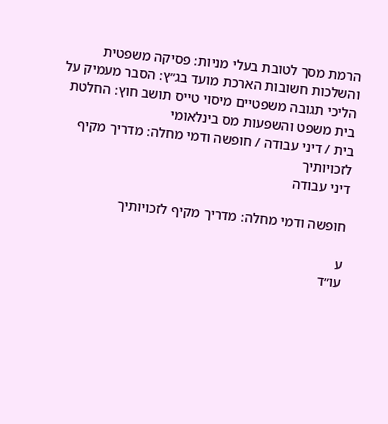הרמת מסך לטובת בעלי מניות: פסיקה משפטית והשלכות חשובות הארכת מועד בג״ץ: הסבר מעמיק על הליכי תגובה משפטיים מיסוי טייס תושב חוץ: החלטת בית משפט והשפעות מס בינלאומי
בית / דיני עבודה / חופשה ודמי מחלה: מדריך מקיף לזכויותיך
דיני עבודה

חופשה ודמי מחלה: מדריך מקיף לזכויותיך

ע
עו״ד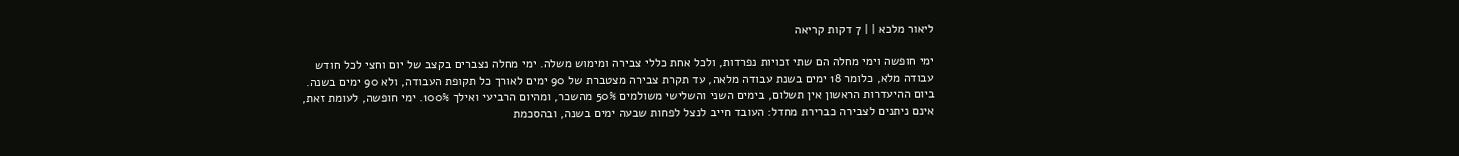ליאור מלכא | | 7 דקות קריאה

ימי חופשה וימי מחלה הם שתי זכויות נפרדות, ולכל אחת כללי צבירה ומימוש משלה. ימי מחלה נצברים בקצב של יום וחצי לכל חודש עבודה מלא, כלומר 18 ימים בשנת עבודה מלאה, עד תקרת צבירה מצטברת של 90 ימים לאורך כל תקופת העבודה, ולא 90 ימים בשנה. ביום ההיעדרות הראשון אין תשלום, בימים השני והשלישי משולמים 50% מהשכר, ומהיום הרביעי ואילך 100%. ימי חופשה, לעומת זאת, אינם ניתנים לצבירה כברירת מחדל: העובד חייב לנצל לפחות שבעה ימים בשנה, ובהסכמת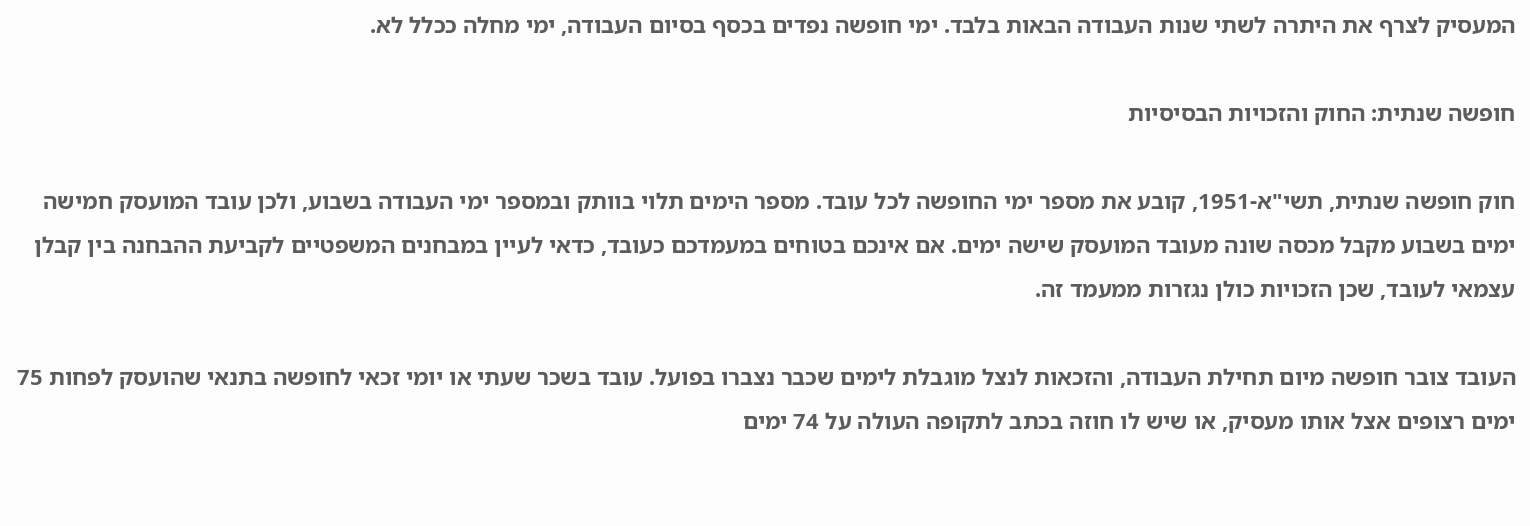המעסיק לצרף את היתרה לשתי שנות העבודה הבאות בלבד. ימי חופשה נפדים בכסף בסיום העבודה, ימי מחלה ככלל לא.

חופשה שנתית: החוק והזכויות הבסיסיות

חוק חופשה שנתית, תשי"א-1951, קובע את מספר ימי החופשה לכל עובד. מספר הימים תלוי בוותק ובמספר ימי העבודה בשבוע, ולכן עובד המועסק חמישה ימים בשבוע מקבל מכסה שונה מעובד המועסק שישה ימים. אם אינכם בטוחים במעמדכם כעובד, כדאי לעיין במבחנים המשפטיים לקביעת ההבחנה בין קבלן עצמאי לעובד, שכן הזכויות כולן נגזרות ממעמד זה.

העובד צובר חופשה מיום תחילת העבודה, והזכאות לנצל מוגבלת לימים שכבר נצברו בפועל. עובד בשכר שעתי או יומי זכאי לחופשה בתנאי שהועסק לפחות 75 ימים רצופים אצל אותו מעסיק, או שיש לו חוזה בכתב לתקופה העולה על 74 ימים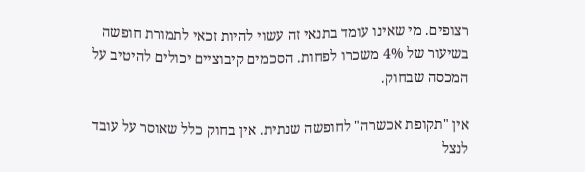רצופים. מי שאינו עומד בתנאי זה עשוי להיות זכאי לתמורת חופשה בשיעור של 4% משכרו לפחות. הסכמים קיבוציים יכולים להיטיב על המכסה שבחוק.

אין "תקופת אכשרה" לחופשה שנתית. אין בחוק כלל שאוסר על עובד לנצל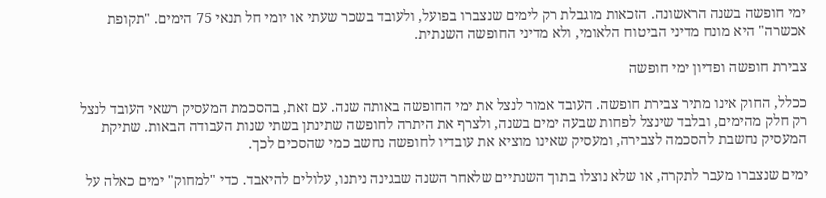ימי חופשה בשנה הראשונה. הזכאות מוגבלת רק לימים שנצברו בפועל, ולעובד בשכר שעתי או יומי חל תנאי 75 הימים. "תקופת אכשרה" היא מונח מדיני הביטוח הלאומי, ולא מדיני החופשה השנתית.

צבירת חופשה ופדיון ימי חופשה

ככלל, החוק אינו מתיר צבירת חופשה. העובד אמור לנצל את ימי החופשה באותה שנה. עם זאת, בהסכמת המעסיק רשאי העובד לנצל רק חלק מהימים, ובלבד שינצל לפחות שבעה ימים בשנה, ולצרף את היתרה לחופשה שתינתן בשתי שנות העבודה הבאות. שתיקת המעסיק נחשבת להסכמה לצבירה, ומעסיק שאינו מוציא את עובדיו לחופשה נחשב כמי שהסכים לכך.

ימים שנצברו מעבר לתקרה, או שלא נוצלו בתוך השנתיים שלאחר השנה שבגינה ניתנו, עלולים להיאבד. כדי "למחוק" ימים כאלה על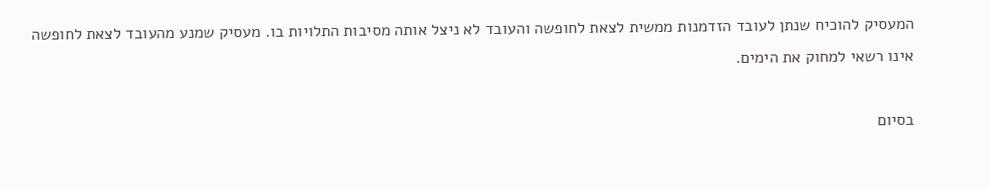המעסיק להוכיח שנתן לעובד הזדמנות ממשית לצאת לחופשה והעובד לא ניצל אותה מסיבות התלויות בו. מעסיק שמנע מהעובד לצאת לחופשה אינו רשאי למחוק את הימים.

בסיום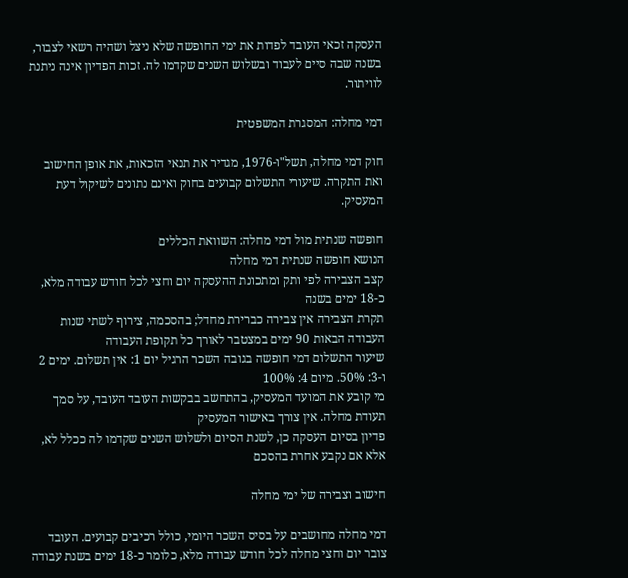העסקה זכאי העובד לפדות את ימי החופשה שלא ניצל ושהיה רשאי לצבור, בשנה שבה סיים לעבוד ובשלוש השנים שקדמו לה. זכות הפדיון אינה ניתנת לוויתור.

דמי מחלה: המסגרת המשפטית

חוק דמי מחלה, תשל"ו-1976, מגדיר את תנאי הזכאות, את אופן החישוב ואת התקרה. שיעורי התשלום קבועים בחוק ואינם נתונים לשיקול דעת המעסיק.

חופשה שנתית מול דמי מחלה: השוואת הכללים
הנושא חופשה שנתית דמי מחלה
קצב הצבירה לפי ותק ומתכונת ההעסקה יום וחצי לכל חודש עבודה מלא, כ-18 ימים בשנה
תקרת הצבירה אין צבירה כברירת מחדל; בהסכמה, צירוף לשתי שנות העבודה הבאות 90 ימים במצטבר לאורך כל תקופת העבודה
שיעור התשלום דמי חופשה בגובה השכר הרגיל יום 1: אין תשלום. ימים 2 ו-3: 50%. מיום 4: 100%
מי קובע את המועד המעסיק, בהתחשב בבקשות העובד העובד, על סמך תעודת מחלה. אין צורך באישור המעסיק
פדיון בסיום העסקה כן, לשנת הסיום ולשלוש השנים שקדמו לה ככלל לא, אלא אם נקבע אחרת בהסכם

חישוב וצבירה של ימי מחלה

דמי מחלה מחושבים על בסיס השכר היומי, כולל רכיבים קבועים. העובד צובר יום וחצי מחלה לכל חודש עבודה מלא, כלומר כ-18 ימים בשנת עבודה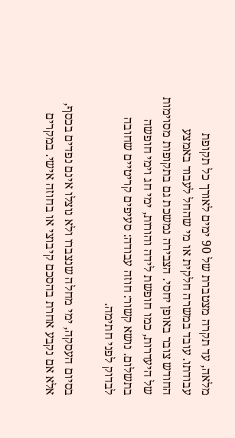מלאה, עד תקרה מצטברת של 90 ימים לאורך כל תקופת עבודתו. עובד במשרה חלקית או מי שהחל לעבוד באמצע החודש צובר באופן יחסי. הצבירה נמשכת גם בתקופות מסוימות של היעדרות, כמו חופשת לידה והורות, ימי חג וימי חופשה בתשלום. נושא קשור: חוזה עבודה: סעיפים קריטיים שחובה לבדוק לפני חתימה.

בסיום העסקה, ימי מחלה שנצברו ולא נוצלו אינם נפדים בכסף, אלא אם נקבע אחרת בהסכם קיבוצי או בחוזה אישי. במקרים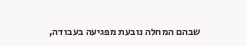שבהם המחלה נובעת מפגיעה בעבודה,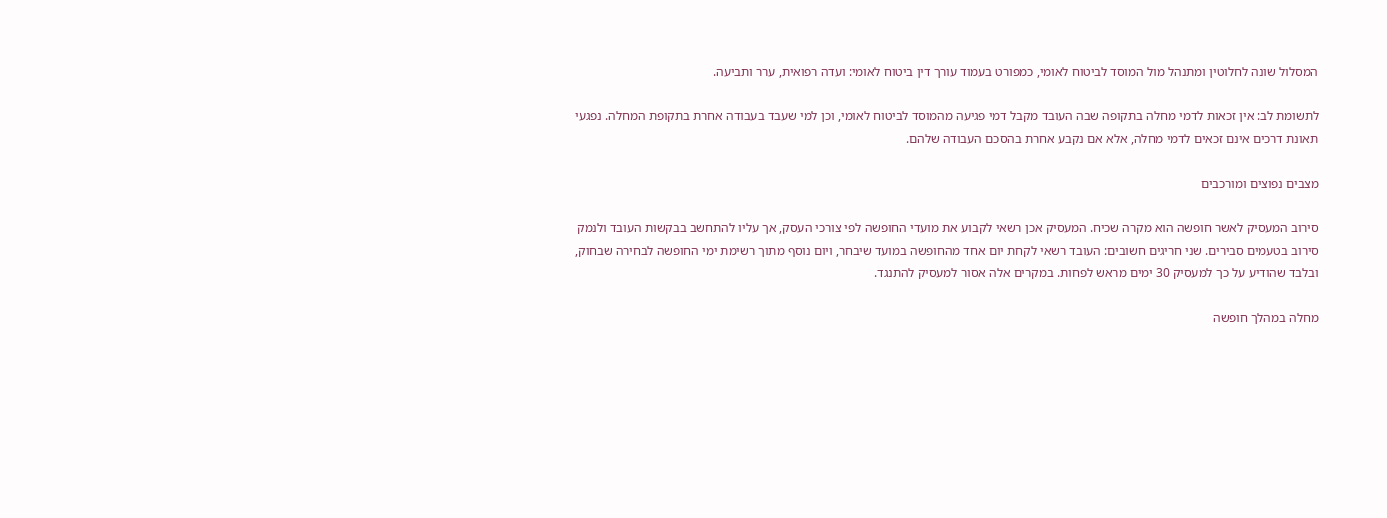המסלול שונה לחלוטין ומתנהל מול המוסד לביטוח לאומי, כמפורט בעמוד עורך דין ביטוח לאומי: ועדה רפואית, ערר ותביעה.

לתשומת לב: אין זכאות לדמי מחלה בתקופה שבה העובד מקבל דמי פגיעה מהמוסד לביטוח לאומי, וכן למי שעבד בעבודה אחרת בתקופת המחלה. נפגעי תאונת דרכים אינם זכאים לדמי מחלה, אלא אם נקבע אחרת בהסכם העבודה שלהם.

מצבים נפוצים ומורכבים

סירוב המעסיק לאשר חופשה הוא מקרה שכיח. המעסיק אכן רשאי לקבוע את מועדי החופשה לפי צורכי העסק, אך עליו להתחשב בבקשות העובד ולנמק סירוב בטעמים סבירים. שני חריגים חשובים: העובד רשאי לקחת יום אחד מהחופשה במועד שיבחר, ויום נוסף מתוך רשימת ימי החופשה לבחירה שבחוק, ובלבד שהודיע על כך למעסיק 30 ימים מראש לפחות. במקרים אלה אסור למעסיק להתנגד.

מחלה במהלך חופשה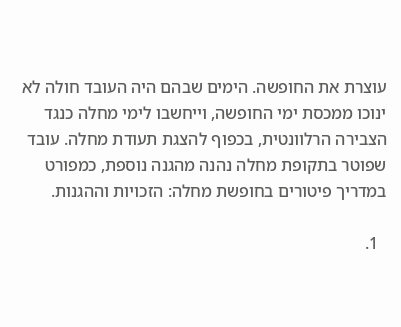עוצרת את החופשה. הימים שבהם היה העובד חולה לא ינוכו ממכסת ימי החופשה, וייחשבו לימי מחלה כנגד הצבירה הרלוונטית, בכפוף להצגת תעודת מחלה. עובד שפוטר בתקופת מחלה נהנה מהגנה נוספת, כמפורט במדריך פיטורים בחופשת מחלה: הזכויות וההגנות.

  1.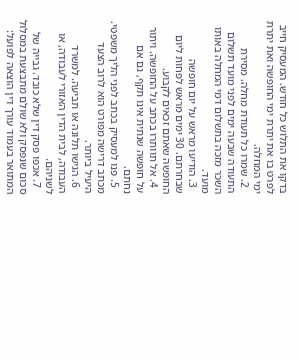בדקו את התלוש כל חודש. המעסיק חייב לפרט בו את יתרת ימי החופשה ואת יתרת ימי המחלה.
  2. שמרו כל תעודת מחלה. מסירת התעודה שבעה ימים לפני מועד תשלום השכר מזכה בתשלום דמי המחלה באותו מועד.
  3. הודיעו מראש על יום חופשה שבחרתם. 30 ימים מראש לפחות ליום החופשה שאתם זכאים לקבוע.
  4. אל תוותרו בכתב על החופשה. ויתור על חופשה שנתית אינו תקף, גם אם נחתם.
  5. פנו למעסיק בכתב לפני הליך משפטי. מכתב דרישה מפורט הוא לרוב הצעד היעיל ביותר.
  6. הגישו תלונה או תביעה. למשרד העבודה, לבית הדין האזורי לעבודה, או לשניהם.
  7. אכפו פסק דין שלא כובד. גבייה של סכום שנפסק ולא שולם מתבצעת במסלול המתואר בעמוד עורך דין הוצאה לפועל: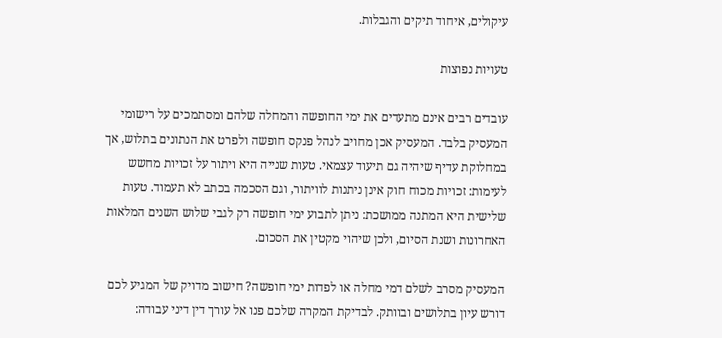עיקולים, איחוד תיקים והגבלות.

טעויות נפוצות

עובדים רבים אינם מתעדים את ימי החופשה והמחלה שלהם ומסתמכים על רישומי המעסיק בלבד. המעסיק אכן מחויב לנהל פנקס חופשה ולפרט את הנתונים בתלוש, אך במחלוקת עדיף שיהיה גם תיעוד עצמאי. טעות שנייה היא ויתור על זכויות מחשש לעימות: זכויות מכוח חוק אינן ניתנות לוויתור, וגם הסכמה בכתב לא תעמוד. טעות שלישית היא המתנה ממושכת: ניתן לתבוע ימי חופשה רק לגבי שלוש השנים המלאות האחרונות ושנת הסיום, ולכן שיהוי מקטין את הסכום.

המעסיק מסרב לשלם דמי מחלה או לפדות ימי חופשה? חישוב מדויק של המגיע לכם דורש עיון בתלושים ובוותק. לבדיקת המקרה שלכם פנו אל עורך דין דיני עבודה: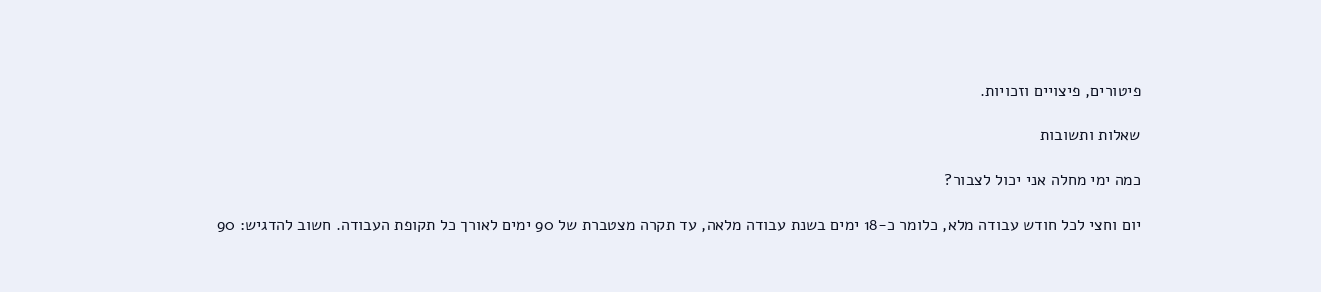פיטורים, פיצויים וזכויות.

שאלות ותשובות

כמה ימי מחלה אני יכול לצבור?

יום וחצי לכל חודש עבודה מלא, כלומר כ-18 ימים בשנת עבודה מלאה, עד תקרה מצטברת של 90 ימים לאורך כל תקופת העבודה. חשוב להדגיש: 90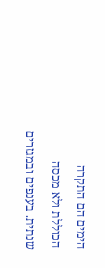הימים הם התקרה הכוללת ולא מכסה שנתית. בענפים ובמגזרים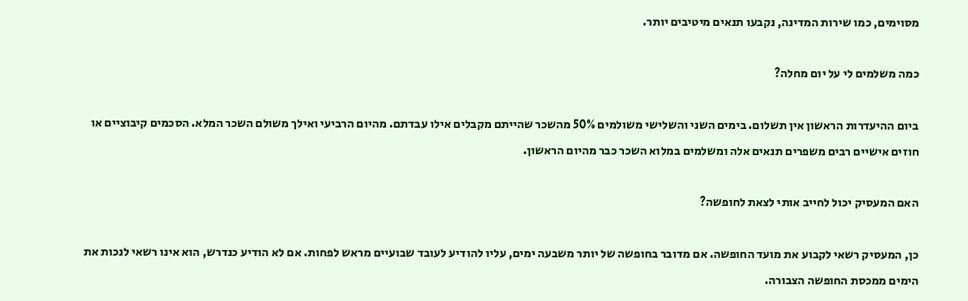מסוימים, כמו שירות המדינה, נקבעו תנאים מיטיבים יותר.

כמה משלמים לי על יום מחלה?

ביום ההיעדרות הראשון אין תשלום. בימים השני והשלישי משולמים 50% מהשכר שהייתם מקבלים אילו עבדתם. מהיום הרביעי ואילך משולם השכר המלא. הסכמים קיבוציים או חוזים אישיים רבים משפרים תנאים אלה ומשלמים במלוא השכר כבר מהיום הראשון.

האם המעסיק יכול לחייב אותי לצאת לחופשה?

כן, המעסיק רשאי לקבוע את מועד החופשה. אם מדובר בחופשה של יותר משבעה ימים, עליו להודיע לעובד שבועיים מראש לפחות. אם לא הודיע כנדרש, הוא אינו רשאי לנכות את הימים ממכסת החופשה הצבורה.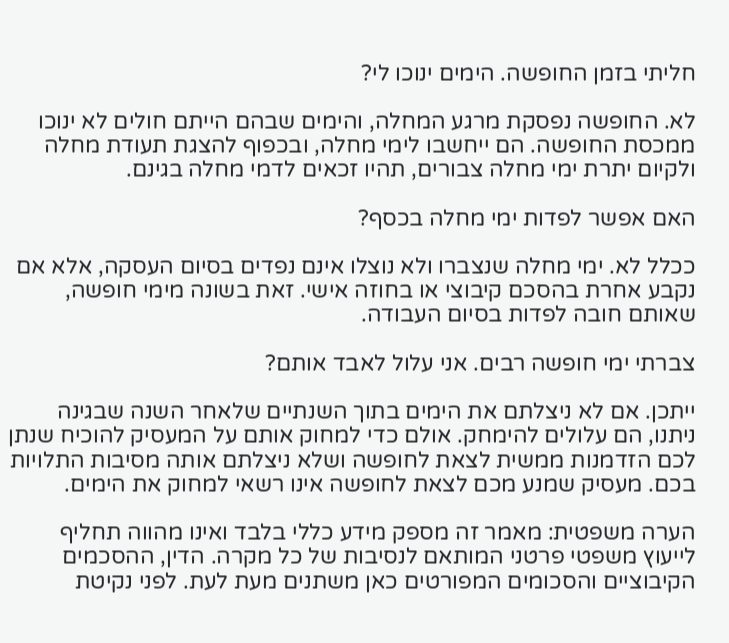חליתי בזמן החופשה. הימים ינוכו לי?

לא. החופשה נפסקת מרגע המחלה, והימים שבהם הייתם חולים לא ינוכו ממכסת החופשה. הם ייחשבו לימי מחלה, ובכפוף להצגת תעודת מחלה ולקיום יתרת ימי מחלה צבורים, תהיו זכאים לדמי מחלה בגינם.

האם אפשר לפדות ימי מחלה בכסף?

ככלל לא. ימי מחלה שנצברו ולא נוצלו אינם נפדים בסיום העסקה, אלא אם נקבע אחרת בהסכם קיבוצי או בחוזה אישי. זאת בשונה מימי חופשה, שאותם חובה לפדות בסיום העבודה.

צברתי ימי חופשה רבים. אני עלול לאבד אותם?

ייתכן. אם לא ניצלתם את הימים בתוך השנתיים שלאחר השנה שבגינה ניתנו, הם עלולים להימחק. אולם כדי למחוק אותם על המעסיק להוכיח שנתן לכם הזדמנות ממשית לצאת לחופשה ושלא ניצלתם אותה מסיבות התלויות בכם. מעסיק שמנע מכם לצאת לחופשה אינו רשאי למחוק את הימים.

הערה משפטית: מאמר זה מספק מידע כללי בלבד ואינו מהווה תחליף לייעוץ משפטי פרטני המותאם לנסיבות של כל מקרה. הדין, ההסכמים הקיבוציים והסכומים המפורטים כאן משתנים מעת לעת. לפני נקיטת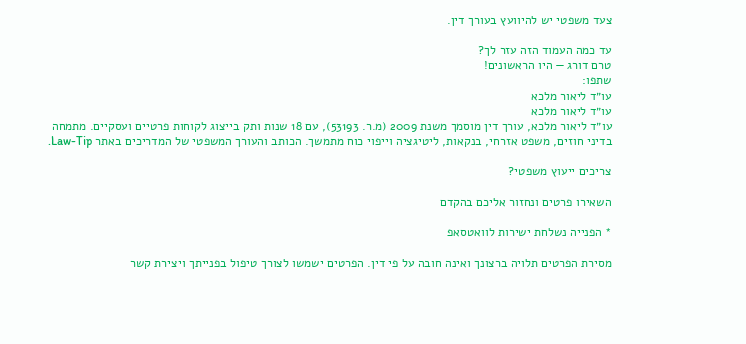צעד משפטי יש להיוועץ בעורך דין.

עד כמה העמוד הזה עזר לך?
טרם דורג — היו הראשונים!
שתפו:
עו״ד ליאור מלכא
עו״ד ליאור מלכא
עו״ד ליאור מלכא, עורך דין מוסמך משנת 2009 (מ.ר. 53193), עם 18 שנות ותק בייצוג לקוחות פרטיים ועסקיים. מתמחה בדיני חוזים, משפט אזרחי, בנקאות, ליטיגציה וייפוי כוח מתמשך. הכותב והעורך המשפטי של המדריכים באתר Law-Tip.

צריכים ייעוץ משפטי?

השאירו פרטים ונחזור אליכם בהקדם

* הפנייה נשלחת ישירות לוואטסאפ

מסירת הפרטים תלויה ברצונך ואינה חובה על פי דין. הפרטים ישמשו לצורך טיפול בפנייתך ויצירת קשר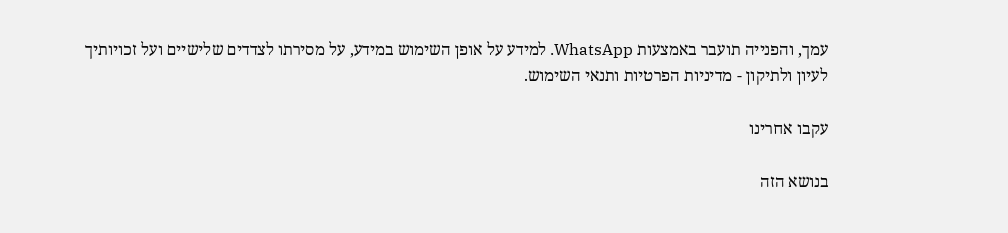עמך, והפנייה תועבר באמצעות WhatsApp. למידע על אופן השימוש במידע, על מסירתו לצדדים שלישיים ועל זכויותיך לעיון ולתיקון - מדיניות הפרטיות ותנאי השימוש.

עקבו אחרינו

בנושא הזה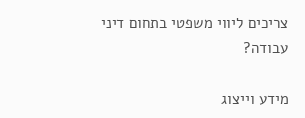צריכים ליווי משפטי בתחום דיני עבודה?

מידע וייצוג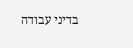בדיני עבודה